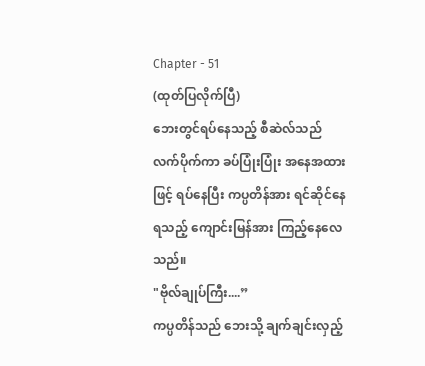Chapter - 51
(ထုတ်ပြလိုက်ပြီ)
ဘေးတွင်ရပ်နေသည့် စီဆဲလ်သည် လက်ပိုက်ကာ ခပ်ပြုံးပြုံး အနေအထားဖြင့် ရပ်နေပြီး ကပ္ပတိန်အား ရင်ဆိုင်နေရသည့် ကျောင်းမြန်အား ကြည့်နေလေသည်။
"ဗိုလ်ချုပ်ကြီး....”
ကပ္ပတိန်သည် ဘေးသို့ ချက်ချင်းလှည့်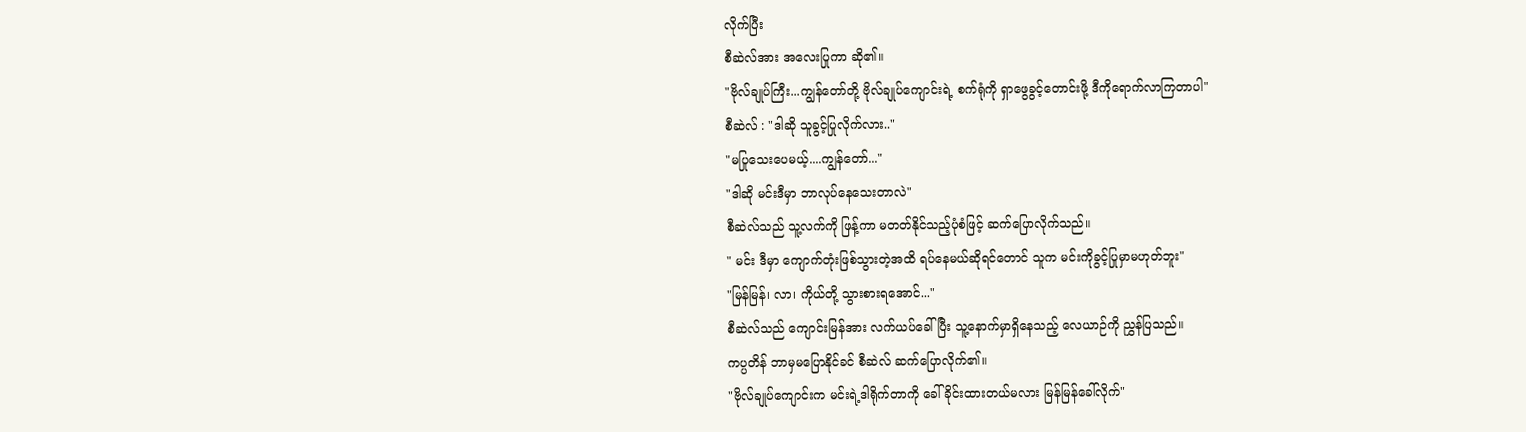လိုက်ပြီး
စီဆဲလ်အား အလေးပြုကာ ဆို၏။
"ဗိုလ်ချုပ်ကြီး...ကျွန်တော်တို့ ဗိုလ်ချုပ်ကျောင်းရဲ့ စက်ရုံကို ရှာဖွေခွင့်တောင်းဖို့ ဒီကိုရောက်လာကြတာပါ"
စီဆဲလ် : "ဒါဆို သူခွင့်ပြုလိုက်လား.."
"မပြုသေးပေမယ့်....ကျွန်တော်..."
"ဒါဆို မင်းဒီမှာ ဘာလုပ်နေသေးတာလဲ"
စီဆဲလ်သည် သူ့လက်ကို ဖြန့်ကာ မတတ်နိုင်သည့်ပုံစံဖြင့် ဆက်ပြောလိုက်သည်။
" မင်း ဒီမှာ ကျောက်တုံးဖြစ်သွားတဲ့အထိ ရပ်နေမယ်ဆိုရင်တောင် သူက မင်းကိုခွင့်ပြုမှာမဟုတ်ဘူး"
"မြန်မြန်၊ လာ၊ ကိုယ်တို့ သွားစားရအောင်..."
စီဆဲလ်သည် ကျောင်းမြန်အား လက်ယပ်ခေါ်ပြီး သူ့နောက်မှာရှိနေသည့် လေယာဉ်ကို ညွှန်ပြသည်။
ကပ္ပတိန် ဘာမှမပြောနိုင်ခင် စီဆဲလ် ဆက်ပြောလိုက်၏။
"ဗိုလ်ချုပ်ကျောင်းက မင်းရဲ့ဒါရိုက်တာကို ခေါ်ခိုင်းထားတယ်မလား မြန်မြန်ခေါ်လိုက်"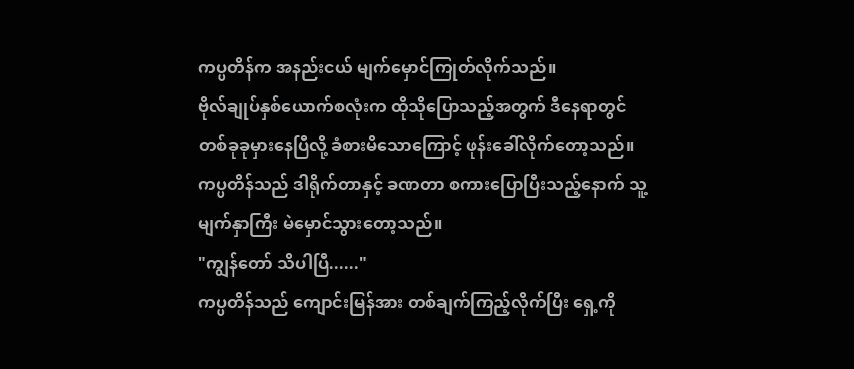ကပ္ပတိန်က အနည်းငယ် မျက်မှောင်ကြုတ်လိုက်သည်။
ဗိုလ်ချုပ်နှစ်ယောက်စလုံးက ထိုသိုပြောသည့်အတွက် ဒီနေရာတွင် တစ်ခုခုမှားနေပြီလို့ ခံစားမိသောကြောင့် ဖုန်းခေါ်လိုက်တော့သည်။
ကပ္ပတိန်သည် ဒါရိုက်တာနှင့် ခဏတာ စကားပြောပြီးသည့်နောက် သူ့မျက်နှာကြီး မဲမှောင်သွားတော့သည်။
"ကျွန်တော် သိပါပြီ......"
ကပ္ပတိန်သည် ကျောင်းမြန်အား တစ်ချက်ကြည့်လိုက်ပြီး ရှေ့ကို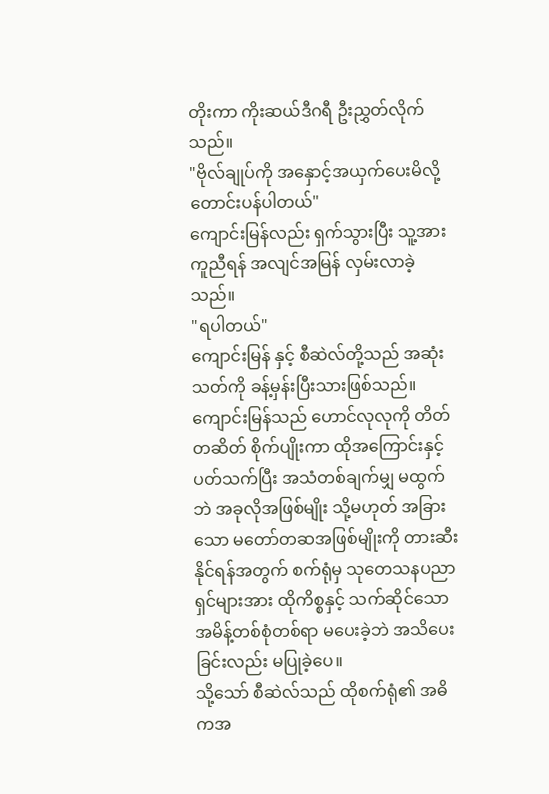တိုးကာ ကိုးဆယ်ဒီဂရီ ဦးညွှတ်လိုက်သည်။
"ဗိုလ်ချုပ်ကို အနှောင့်အယှက်ပေးမိလို့ တောင်းပန်ပါတယ်"
ကျောင်းမြန်လည်း ရှက်သွားပြီး သူ့အားကူညီရန် အလျင်အမြန် လှမ်းလာခဲ့သည်။
"ရပါတယ်"
ကျောင်းမြန် နှင့် စီဆဲလ်တို့သည် အဆုံးသတ်ကို ခန့်မှန်းပြီးသားဖြစ်သည်။
ကျောင်းမြန်သည် ဟောင်လုလုကို တိတ်တဆိတ် စိုက်ပျိုးကာ ထိုအကြောင်းနှင့် ပတ်သက်ပြီး အသံတစ်ချက်မျှ မထွက်ဘဲ အခုလိုအဖြစ်မျိုး သို့မဟုတ် အခြားသော မတော်တဆအဖြစ်မျိုးကို တားဆီးနိုင်ရန်အတွက် စက်ရုံမှ သုတေသနပညာရှင်များအား ထိုကိစ္စနှင့် သက်ဆိုင်သော အမိန့်တစ်စုံတစ်ရာ မပေးခဲ့ဘဲ အသိပေးခြင်းလည်း မပြုခဲ့ပေ။
သို့သော် စီဆဲလ်သည် ထိုစက်ရုံ၏ အဓိကအ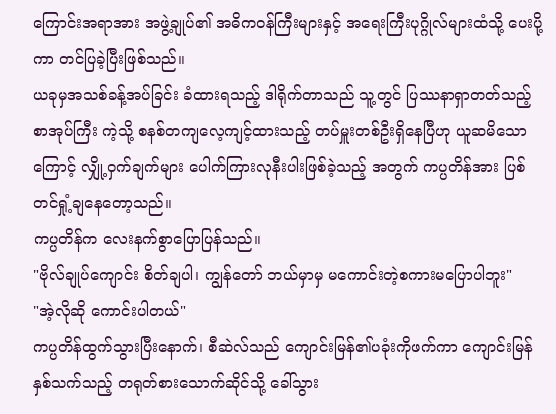ကြောင်းအရာအား အဖွဲ့ချုပ်၏ အဓိကဝန်ကြီးများနှင့် အရေးကြီးပုဂ္ဂိုလ်များထံသို့ ပေးပို့ကာ တင်ပြခဲ့ပြီးဖြစ်သည်။
ယခုမှအသစ်ခန့်အပ်ခြင်း ခံထားရသည့် ဒါရိုက်တာသည် သူ့တွင် ပြဿနာရှာတတ်သည့် စာအုပ်ကြီး ကဲ့သို့ စနစ်တကျလေ့ကျင့်ထားသည့် တပ်မှူးတစ်ဦးရှိနေပြီဟု ယူဆမိသောကြောင့် လျှို့ဝှက်ချက်များ ပေါက်ကြားလုနီးပါးဖြစ်ခဲ့သည့် အတွက် ကပ္ပတိန်အား ပြစ်တင်ရှုံ့ချနေတော့သည်။
ကပ္ပတိန်က လေးနက်စွာပြောပြန်သည်။
"ဗိုလ်ချုပ်ကျောင်း စိတ်ချပါ၊ ကျွန်တော် ဘယ်မှာမှ မကောင်းတဲ့စကားမပြောပါဘူး"
"အဲ့လိုဆို ကောင်းပါတယ်"
ကပ္ပတိန်ထွက်သွားပြီးနောက်၊ စီဆဲလ်သည် ကျောင်းမြန်၏ပခုံးကိုဖက်ကာ ကျောင်းမြန် နှစ်သက်သည့် တရုတ်စားသောက်ဆိုင်သို့ ခေါ်သွား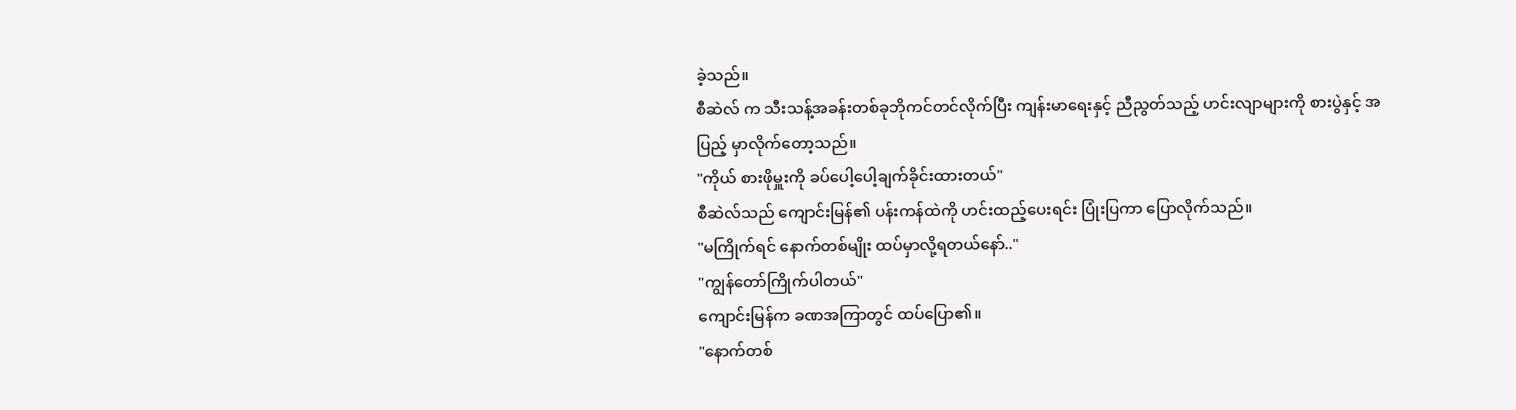ခဲ့သည်။
စီဆဲလ် က သီးသန့်အခန်းတစ်ခုဘိုကင်တင်လိုက်ပြီး ကျန်းမာရေးနှင့် ညီညွတ်သည့် ဟင်းလျာများကို စားပွဲနှင့် အပြည့် မှာလိုက်တော့သည်။
"ကိုယ် စားဖိုမှူးကို ခပ်ပေါ့ပေါ့ချက်ခိုင်းထားတယ်"
စီဆဲလ်သည် ကျောင်းမြန်၏ ပန်းကန်ထဲကို ဟင်းထည့်ပေးရင်း ပြုံးပြကာ ပြောလိုက်သည်။
"မကြိုက်ရင် နောက်တစ်မျိုး ထပ်မှာလို့ရတယ်နော်.."
"ကျွန်တော်ကြိုက်ပါတယ်"
ကျောင်းမြန်က ခဏအကြာတွင် ထပ်ပြော၏။
"နောက်တစ်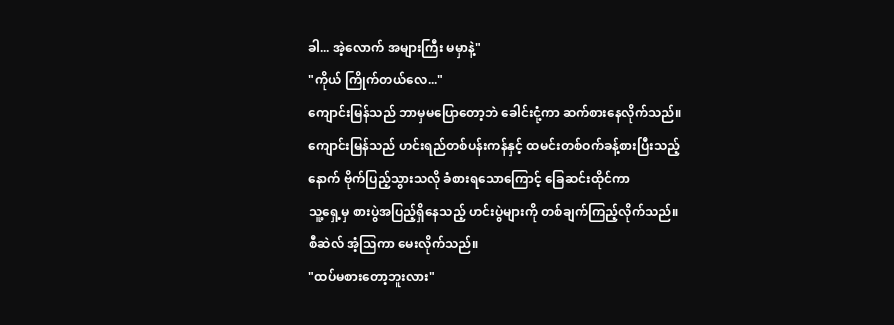ခါ... အဲ့လောက် အများကြီး မမှာနဲ့"
"ကိုယ် ကြိုက်တယ်လေ..."
ကျောင်းမြန်သည် ဘာမှမပြောတော့ဘဲ ခေါင်းငုံ့ကာ ဆက်စားနေလိုက်သည်။
ကျောင်းမြန်သည် ဟင်းရည်တစ်ပန်းကန်နှင့် ထမင်းတစ်ဝက်ခန့်စားပြီးသည့်နောက် ဗိုက်ပြည့်သွားသလို ခံစားရသောကြောင့် ခြေဆင်းထိုင်ကာ
သူ့ရှေ့မှ စားပွဲအပြည့်ရှိနေသည့် ဟင်းပွဲများကို တစ်ချက်ကြည့်လိုက်သည်။
စီဆဲလ် အံ့သြကာ မေးလိုက်သည်။
"ထပ်မစားတော့ဘူးလား"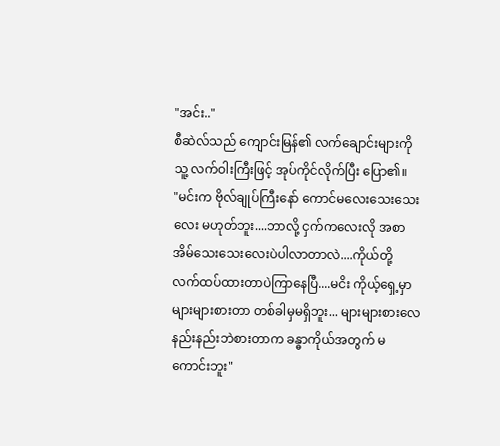"အင်း.."
စီဆဲလ်သည် ကျောင်းမြန်၏ လက်ချောင်းများကို သူ့ လက်ဝါးကြီးဖြင့် အုပ်ကိုင်လိုက်ပြီး ပြော၏။
"မင်းက ဗိုလ်ချုပ်ကြီးနော် ကောင်မလေးသေးသေးလေး မဟုတ်ဘူး....ဘာလို့ ငှက်ကလေးလို အစာအိမ်သေးသေးလေးပဲပါလာတာလဲ....ကိုယ်တို့ လက်ထပ်ထားတာပဲကြာနေပြီ....မငိး ကိုယ့်ရှေ့မှာ များများစားတာ တစ်ခါမှမရှိဘူး... များများစားလေ နည်းနည်းဘဲစားတာက ခန္ဓာကိုယ်အတွက် မကောင်းဘူး"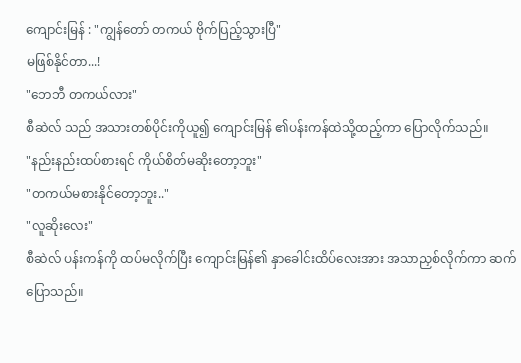ကျောင်းမြန် : "ကျွန်တော် တကယ် ဗိုက်ပြည့်သွားပြီ"
မဖြစ်နိုင်တာ...!
"ဘေဘီ တကယ်လား"
စီဆဲလ် သည် အသားတစ်ပိုင်းကိုယူ၍ ကျောင်းမြန် ၏ပန်းကန်ထဲသို့ထည့်ကာ ပြောလိုက်သည်။
"နည်းနည်းထပ်စားရင် ကိုယ်စိတ်မဆိုးတော့ဘူး"
"တကယ်မစားနိုင်တော့ဘူး.."
"လူဆိုးလေး"
စီဆဲလ် ပန်းကန်ကို ထပ်မလိုက်ပြီး ကျောင်းမြန်၏ နှာခေါင်းထိပ်လေးအား အသာညှစ်လိုက်ကာ ဆက်ပြောသည်။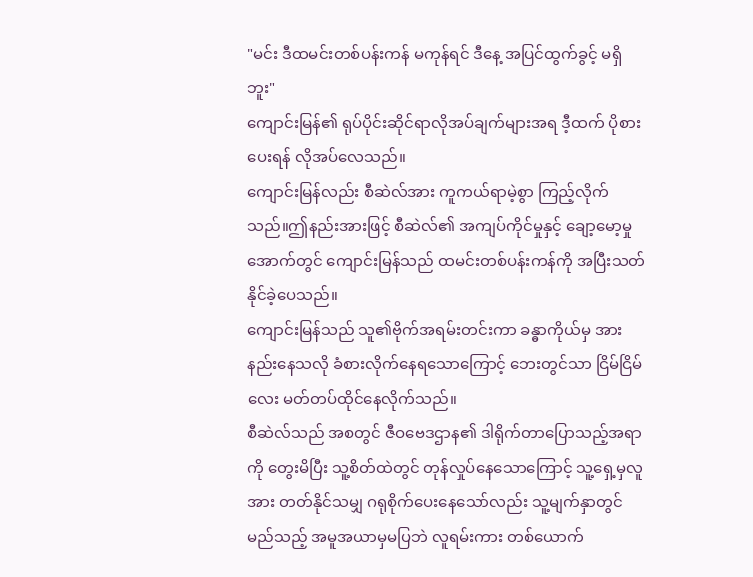"မင်း ဒီထမင်းတစ်ပန်းကန် မကုန်ရင် ဒီနေ့ အပြင်ထွက်ခွင့် မရှိဘူး"
ကျောင်းမြန်၏ ရုပ်ပိုင်းဆိုင်ရာလိုအပ်ချက်များအရ ဒီ့ထက် ပိုစားပေးရန် လိုအပ်လေသည်။
ကျောင်းမြန်လည်း စီဆဲလ်အား ကူကယ်ရာမဲ့စွာ ကြည့်လိုက်သည်။ဤနည်းအားဖြင့် စီဆဲလ်၏ အကျပ်ကိုင်မှုနှင့် ချော့မော့မှုအောက်တွင် ကျောင်းမြန်သည် ထမင်းတစ်ပန်းကန်ကို အပြီးသတ်နိုင်ခဲ့ပေသည်။
ကျောင်းမြန်သည် သူ၏ဗိုက်အရမ်းတင်းကာ ခန္ဓာကိုယ်မှ အားနည်းနေသလို ခံစားလိုက်နေရသောကြောင့် ဘေးတွင်သာ ငြိမ်ငြိမ်လေး မတ်တပ်ထိုင်နေလိုက်သည်။
စီဆဲလ်သည် အစတွင် ဇီဝဗေဒဌာန၏ ဒါရိုက်တာပြောသည့်အရာကို တွေးမိပြီး သူ့စိတ်ထဲတွင် တုန်လှုပ်နေသောကြောင့် သူ့ရှေ့မှလူအား တတ်နိုင်သမျှ ဂရုစိုက်ပေးနေသော်လည်း သူ့မျက်နှာတွင် မည်သည့် အမူအယာမှမပြဘဲ လူရမ်းကား တစ်ယောက်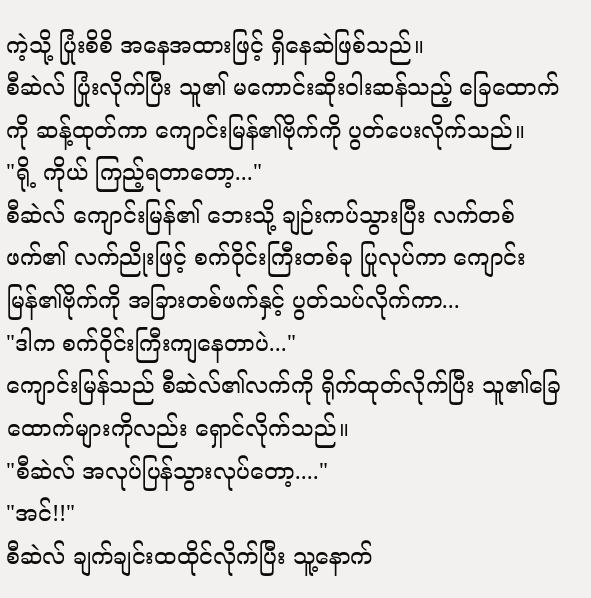ကဲ့သို့ ပြုံးစိစိ အနေအထားဖြင့် ရှိနေဆဲဖြစ်သည်။
စီဆဲလ် ပြုံးလိုက်ပြီး သူ၏ မကောင်းဆိုးဝါးဆန်သည့် ခြေထောက်ကို ဆန့်ထုတ်ကာ ကျောင်းမြန်၏ဗိုက်ကို ပွတ်ပေးလိုက်သည်။
"ရို့ ကိုယ် ကြည့်ရတာတော့..."
စီဆဲလ် ကျောင်းမြန်၏ ဘေးသို့ ချဉ်းကပ်သွားပြီး လက်တစ်ဖက်၏ လက်ညိုးဖြင့် စက်ဝိုင်းကြီးတစ်ခု ပြုလုပ်ကာ ကျောင်းမြန်၏ဗိုက်ကို အခြားတစ်ဖက်နှင့် ပွတ်သပ်လိုက်ကာ...
"ဒါက စက်ဝိုင်းကြီးကျနေတာပဲ..."
ကျောင်းမြန်သည် စီဆဲလ်၏လက်ကို ရိုက်ထုတ်လိုက်ပြီး သူ၏ခြေထောက်များကိုလည်း ရှောင်လိုက်သည်။
"စီဆဲလ် အလုပ်ပြန်သွားလုပ်တော့...."
"အင်!!"
စီဆဲလ် ချက်ချင်းထထိုင်လိုက်ပြီး သူ့နောက်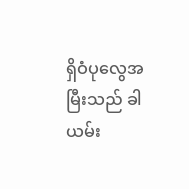ရှိဝံပုလွေအမြီးသည် ခါယမ်း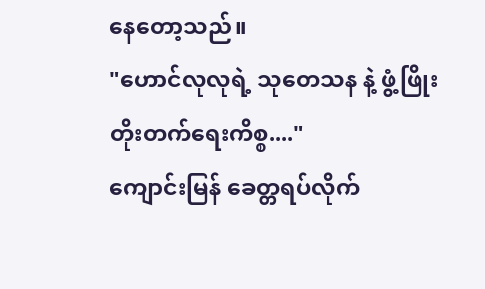နေတော့သည်။
"ဟောင်လုလုရဲ့ သုတေသန နဲ့ ဖွံ့ဖြိုးတိုးတက်ရေးကိစ္စ...."
ကျောင်းမြန် ခေတ္တရပ်လိုက်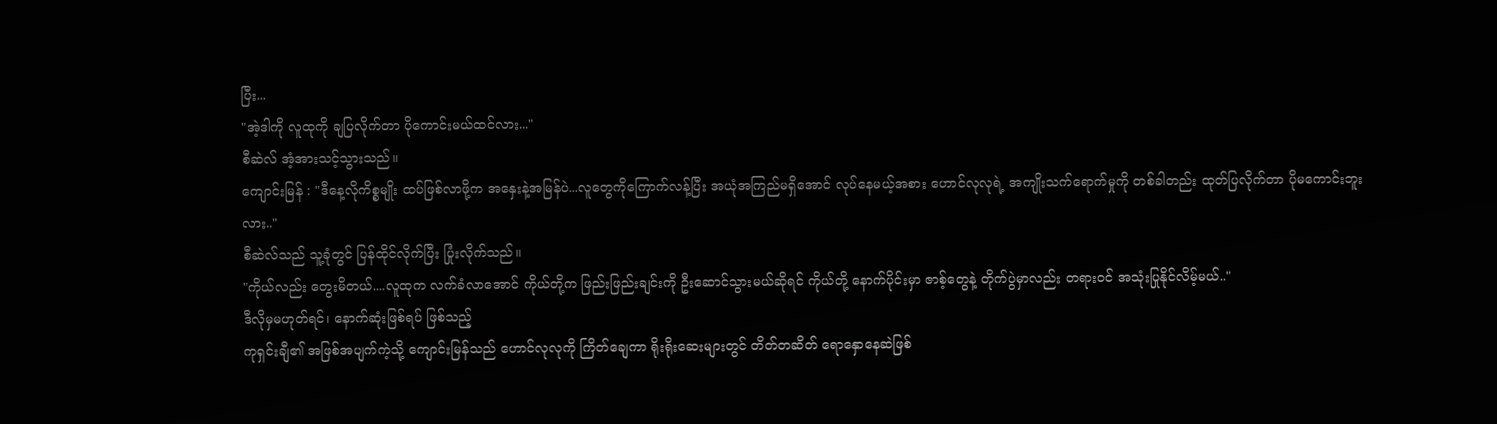ပြီး...
"အဲ့ဒါကို လူထုကို ချပြလိုက်တာ ပိုကောင်းမယ်ထင်လား..."
စီဆဲလ် အံ့အားသင့်သွားသည်။
ကျောင်းမြန် : "ဒီနေ့လိုကိစ္စမျိုး ထပ်ဖြစ်လာဖို့က အနှေးနဲ့အမြန်ပဲ...လူတွေကိုကြောက်လန့်ပြီး အယုံအကြည်မရှိအောင် လုပ်နေမယ့်အစား ဟောင်လုလုရဲ့ အကျိုးသက်ရောက်မှုကို တစ်ခါတည်း ထုတ်ပြလိုက်တာ ပိုမကောင်းဘူးလား.."
စီဆဲလ်သည် သူ့ခုံတွင် ပြန်ထိုင်လိုက်ပြီး ပြုံးလိုက်သည်။
"ကိုယ်လည်း တွေးမိတယ်....လူထုက လက်ခံလာအောင် ကိုယ်တို့က ဖြည်းဖြည်းချင်းကို ဦးဆောင်သွားမယ်ဆိုရင် ကိုယ်တို့ နောက်ပိုင်းမှာ ဇာစ့်တွေနဲ့ တိုက်ပွဲမှာလည်း တရားဝင် အသုံးပြုနိုင်လိမ့်မယ်.."
ဒီလိုမှမဟုတ်ရင်၊ နောက်ဆုံးဖြစ်ရပ် ဖြစ်သည့်
ကုရှင်းချီ၏ အဖြစ်အပျက်ကဲ့သို့ ကျောင်းမြန်သည် ဟောင်လုလုကို ကြိတ်ချေကာ ရိုးရိုးဆေးများတွင် တိတ်တဆိတ် ရောနှောနေဆဲဖြစ်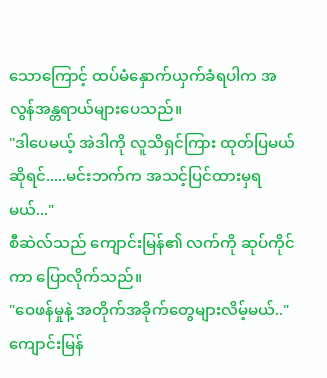သောကြောင့် ထပ်မံနှောက်ယှက်ခံရပါက အလွန်အန္တရာယ်များပေသည်။
"ဒါပေမယ့် အဲဒါကို လူသိရှင်ကြား ထုတ်ပြမယ်ဆိုရင်.....မင်းဘက်က အသင့်ပြင်ထားမှရမယ်..."
စီဆဲလ်သည် ကျောင်းမြန်၏ လက်ကို ဆုပ်ကိုင်ကာ ပြောလိုက်သည်။
"ဝေဖန်မှုနဲ့ အတိုက်အခိုက်တွေများလိမ့်မယ်.."
ကျောင်းမြန်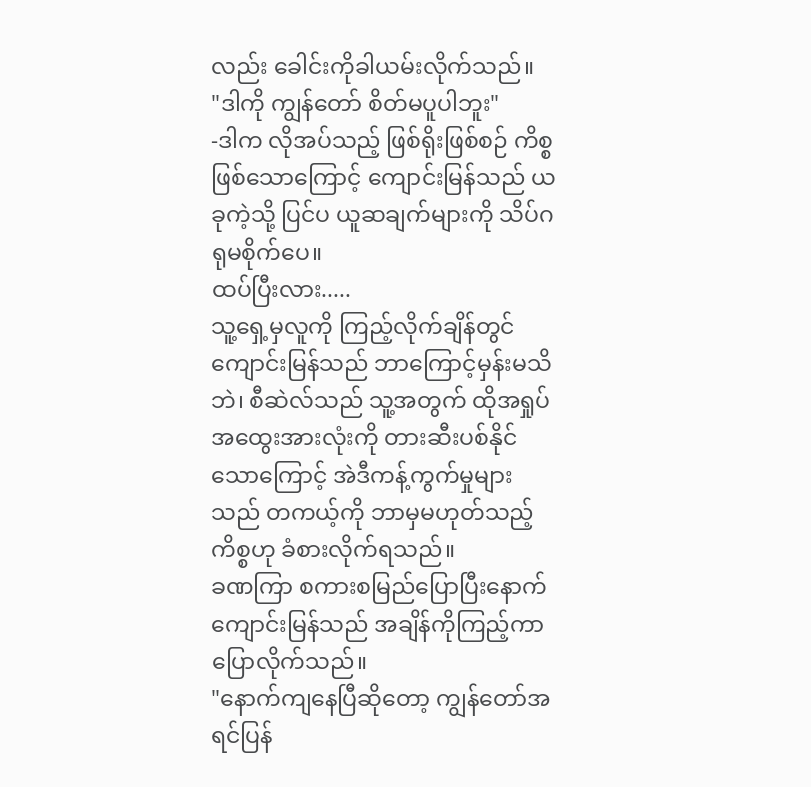လည်း ခေါင်းကိုခါယမ်းလိုက်သည်။
"ဒါကို ကျွန်တော် စိတ်မပူပါဘူး"
-ဒါက လိုအပ်သည့် ဖြစ်ရိုးဖြစ်စဉ် ကိစ္စဖြစ်သောကြောင့် ကျောင်းမြန်သည် ယခုကဲ့သို့ ပြင်ပ ယူဆချက်များကို သိပ်ဂရုမစိုက်ပေ။
ထပ်ပြီးလား.....
သူ့ရှေ့မှလူကို ကြည့်လိုက်ချိန်တွင် ကျောင်းမြန်သည် ဘာကြောင့်မှန်းမသိဘဲ၊ စီဆဲလ်သည် သူ့အတွက် ထိုအရှုပ်အထွေးအားလုံးကို တားဆီးပစ်နိုင်သောကြောင့် အဲဒီကန့်ကွက်မှုများသည် တကယ့်ကို ဘာမှမဟုတ်သည့်ကိစ္စဟု ခံစားလိုက်ရသည်။
ခဏကြာ စကားစမြည်ပြောပြီးနောက် ကျောင်းမြန်သည် အချိန်ကိုကြည့်ကာ ပြောလိုက်သည်။
"နောက်ကျနေပြီဆိုတော့ ကျွန်တော်အရင်ပြန်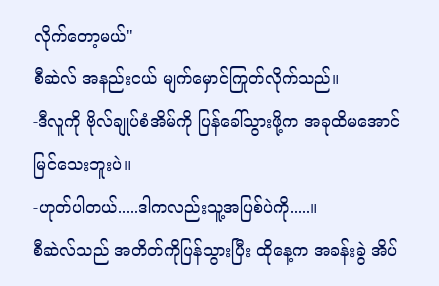လိုက်တော့မယ်"
စီဆဲလ် အနည်းငယ် မျက်မှောင်ကြုတ်လိုက်သည်။
-ဒီလူကို ဗိုလ်ချုပ်စံအိမ်ကို ပြန်ခေါ်သွားဖို့က အခုထိမအောင်မြင်သေးဘူးပဲ။
-ဟုတ်ပါတယ်.....ဒါကလည်းသူ့အပြစ်ပဲကို.....။
စီဆဲလ်သည် အတိတ်ကိုပြန်သွားပြီး ထိုနေ့က အခန်းခွဲ အိပ်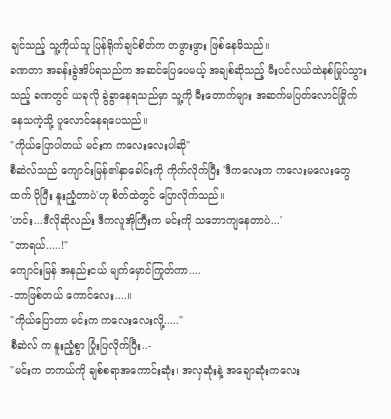ချင်သည့် သူ့ကိုယ်သူ ပြန်ရိုက်ချင်စိတ်က တဖွားဖွား ဖြစ်နေမိသည်။
ခဏတာ အခန်းခွဲအိပ်ရသည်က အဆင်ပြေပေမယ့် အချစ်ဆိုသည့် မီးပင်လယ်ထဲနစ်မြုပ်သွားသည့် ခဏတွင် ယခုလို ခွဲခွာနေရသည်မှာ သူ့ကို မီးတောက်များ အဆက်မပြတ်လောင်မြိုက်နေသကဲ့သို့ ပူလောင်နေရပေသည်။
"ကိုယ်ပြောပါတယ် မင်းက ကလေးလေးပါဆို"
စီဆဲလ်သည် ကျောင်းမြန်၏နှာခေါင်းကို ကိုက်လိုက်ပြီး 'ဒီကလေးက ကလေးမလေးတွေထက် ပိုပြီး နူးညံ့တာပဲ'ဟု စိတ်ထဲတွင် ပြောလိုက်သည်။
'ဟင်း...ဒီလိုဆိုလည်း ဒီကလူအိုကြီးက မင်းကို သဘောကျနေတာပဲ...'
"ဘာရယ်.....!"
ကျောင်းမြန် အနည်းငယ် မျက်မှောင်ကြုတ်ကာ....
-ဘာဖြစ်တယ် ကောင်လေး....။
"ကိုယ်ပြောတာ မင်းက ကလေးလေးလို့....."
စီဆဲလ် က နူးညံ့စွာ ပြုံးပြလိုက်ပြီး..-
"မင်းက တကယ်ကို ချစ်စရာအကောင်းဆုံး၊ အလှဆုံးနဲ့ အချောဆုံးကလေး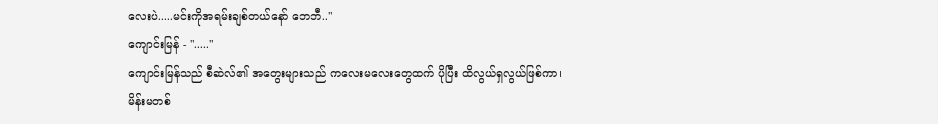လေးပဲ.....မင်းကိုအရမ်းချစ်တယ်နော် ဘေဘီ.."
ကျောင်းမြန် - "....."
ကျောင်းမြန်သည် စီဆဲလ်၏ အတွေးများသည် ကလေးမလေးတွေထက် ပိုပြီး ထိလွယ်ရှလွယ်ဖြစ်ကာ၊ မိန်းမတစ်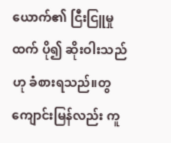ယောက်၏ ငြီးငြူမှုထက် ပို၍ ဆိုးဝါးသည်ဟု ခံစားရသည်။တွ
ကျောင်းမြန်လည်း ကူ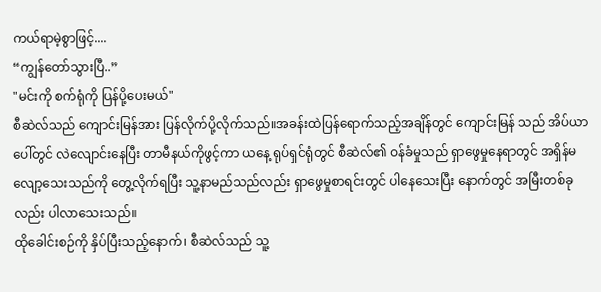ကယ်ရာမဲ့စွာဖြင့်....
“ကျွန်တော်သွားပြီ..”
"မင်းကို စက်ရုံကို ပြန်ပို့ပေးမယ်"
စီဆဲလ်သည် ကျောင်းမြန်အား ပြန်လိုက်ပို့လိုက်သည်။အခန်းထဲပြန်ရောက်သည့်အချိန်တွင် ကျောင်းမြန် သည် အိပ်ယာပေါ်တွင် လဲလျောင်းနေပြီး တာမီနယ်ကိုဖွင့်ကာ ယနေ့ ရုပ်ရှင်ရုံတွင် စီဆဲလ်၏ ဝန်ခံမှုသည် ရှာဖွေမှုနေရာတွင် အရှိန်မလျော့သေးသည်ကို တွေ့လိုက်ရပြီး သူ့နာမည်သည်လည်း ရှာဖွေမှုစာရင်းတွင် ပါနေသေးပြီး နောက်တွင် အမြီးတစ်ခုလည်း ပါလာသေးသည်။
ထိုခေါင်းစဉ်ကို နှိပ်ပြီးသည့်နောက်၊ စီဆဲလ်သည် သူ့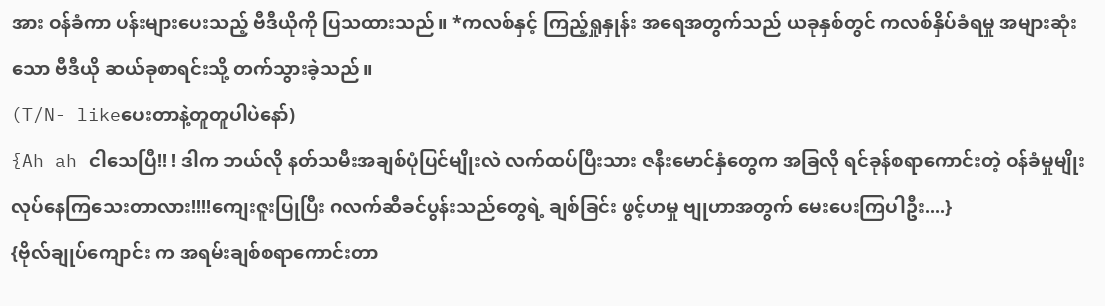အား ဝန်ခံကာ ပန်းများပေးသည့် ဗီဒီယိုကို ပြသထားသည်။ *ကလစ်နှင့် ကြည့်ရှုနှုန်း အရေအတွက်သည် ယခုနှစ်တွင် ကလစ်နှိပ်ခံရမှု အများဆုံးသော ဗီဒီယို ဆယ်ခုစာရင်းသို့ တက်သွားခဲ့သည်။
(T/N- likeပေးတာနဲ့တူတူပါပဲနော်)
{Ah ah ငါသေပြီ!! ! ဒါက ဘယ်လို နတ်သမီးအချစ်ပုံပြင်မျိုးလဲ လက်ထပ်ပြီးသား ဇနီးမောင်နှံတွေက အခြလို ရင်ခုန်စရာကောင်းတဲ့ ဝန်ခံမှုမျိုး လုပ်နေကြသေးတာလား!!!!ကျေးဇူးပြုပြီး ဂလက်ဆီခင်ပွန်းသည်တွေရဲ့ ချစ်ခြင်း ဖွင့်ဟမှု ဗျုဟာအတွက် မေးပေးကြပါဦး....}
{ဗိုလ်ချုပ်ကျောင်း က အရမ်းချစ်စရာကောင်းတာ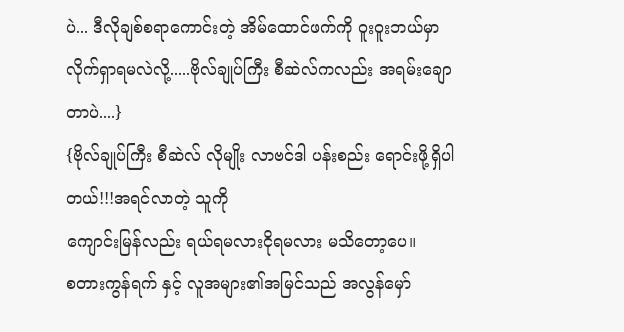ပဲ... ဒီလိုချစ်စရာကောင်းတဲ့ အိမ်ထောင်ဖက်ကို ဝူးဝူးဘယ်မှာလိုက်ရှာရမလဲလို့.....ဗိုလ်ချုပ်ကြီး စီဆဲလ်ကလည်း အရမ်းချောတာပဲ....}
{ဗိုလ်ချုပ်ကြီး စီဆဲလ် လိုမျိုး လာဗင်ဒါ ပန်းစည်း ရောင်းဖို့ရှိပါတယ်!!!အရင်လာတဲ့ သူကို
ကျောင်းမြန်လည်း ရယ်ရမလားငိုရမလား မသိတော့ပေ။
စတားကွန်ရက် နှင့် လူအများ၏အမြင်သည် အလွန်မှော်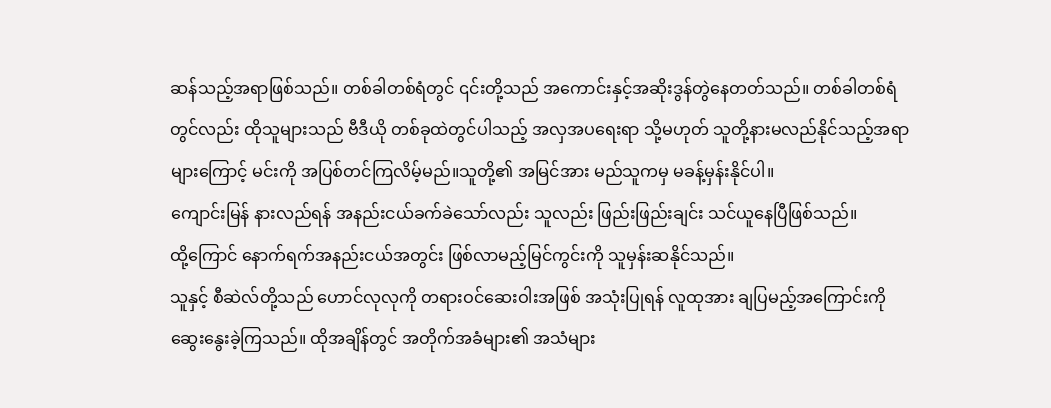ဆန်သည့်အရာဖြစ်သည်။ တစ်ခါတစ်ရံတွင် ၎င်းတို့သည် အကောင်းနှင့်အဆိုးဒွန်တွဲနေတတ်သည်။ တစ်ခါတစ်ရံတွင်လည်း ထိုသူများသည် ဗီဒီယို တစ်ခုထဲတွင်ပါသည့် အလှအပရေးရာ သို့မဟုတ် သူတို့နားမလည်နိုင်သည့်အရာများကြောင့် မင်းကို အပြစ်တင်ကြလိမ့်မည်။သူတို့၏ အမြင်အား မည်သူကမှ မခန့်မှန်းနိုင်ပါ။
ကျောင်းမြန် နားလည်ရန် အနည်းငယ်ခက်ခဲသော်လည်း သူလည်း ဖြည်းဖြည်းချင်း သင်ယူနေပြီဖြစ်သည်။
ထို့ကြောင် နောက်ရက်အနည်းငယ်အတွင်း ဖြစ်လာမည့်မြင်ကွင်းကို သူမှန်းဆနိုင်သည်။
သူနှင့် စီဆဲလ်တို့သည် ဟောင်လုလုကို တရားဝင်ဆေးဝါးအဖြစ် အသုံးပြုရန် လူထုအား ချပြမည့်အကြောင်းကို ဆွေးနွေးခဲ့ကြသည်။ ထိုအချိန်တွင် အတိုက်အခံများ၏ အသံများ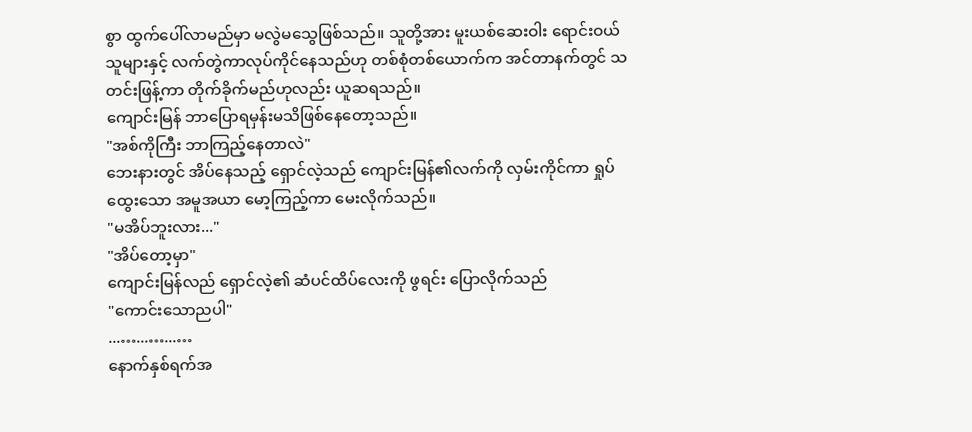စွာ ထွက်ပေါ်လာမည်မှာ မလွဲမသွေဖြစ်သည်။ သူတို့အား မူးယစ်ဆေးဝါး ရောင်းဝယ်သူများနှင့် လက်တွဲကာလုပ်ကိုင်နေသည်ဟု တစ်စုံတစ်ယောက်က အင်တာနက်တွင် သတင်းဖြန့်ကာ တိုက်ခိုက်မည်ဟုလည်း ယူဆရသည်။
ကျောင်းမြန် ဘာပြောရမှန်းမသိဖြစ်နေတော့သည်။
"အစ်ကိုကြီး ဘာကြည့်နေတာလဲ"
ဘေးနားတွင် အိပ်နေသည့် ရှောင်လဲ့သည် ကျောင်းမြန်၏လက်ကို လှမ်းကိုင်ကာ ရှုပ်ထွေးသော အမူအယာ မော့ကြည့်ကာ မေးလိုက်သည်။
"မအိပ်ဘူးလား..."
"အိပ်တော့မှာ"
ကျောင်းမြန်လည် ရှောင်လဲ့၏ ဆံပင်ထိပ်လေးကို ဖွရင်း ပြောလိုက်သည်
"ကောင်းသောညပါ"
...…...…...…
နောက်နှစ်ရက်အ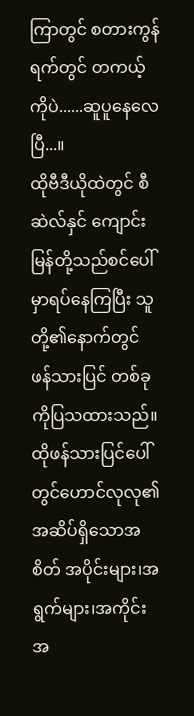ကြာတွင် စတားကွန်ရက်တွင် တကယ့်ကိုပဲ......ဆူပူနေလေပြီ...။
ထိုဗီဒီယိုထဲတွင် စီဆဲလ်နှင် ကျောင်းမြန်တို့သည်စင်ပေါ်မှာရပ်နေကြပြီး သူတို့၏နောက်တွင် ဖန်သားပြင် တစ်ခုကိုပြသထားသည်။ ထိုဖန်သားပြင်ပေါ်တွင်ဟောင်လုလု၏ အဆိပ်ရှိသောအစိတ် အပိုင်းများ၊အရွက်များ၊အကိုင်းအ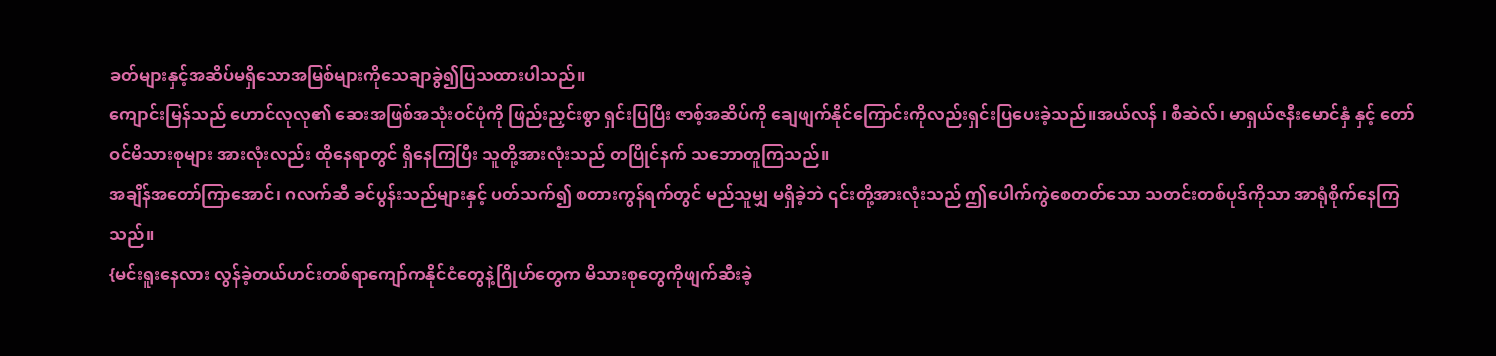ခတ်များနှင့်အဆိပ်မရှိသောအမြစ်များကိုသေချာခွဲ၍ပြသထားပါသည်။
ကျောင်းမြန်သည် ဟောင်လုလု၏ ဆေးအဖြစ်အသုံးဝင်ပုံကို ဖြည်းညှင်းစွာ ရှင်းပြပြီး ဇာစ့်အဆိပ်ကို ချေဖျက်နိုင်ကြောင်းကိုလည်းရှင်းပြပေးခဲ့သည်။အယ်လန် ၊ စီဆဲလ်၊ မာရှယ်ဇနီးမောင်နှံ နှင့် တော်ဝင်မိသားစုများ အားလုံးလည်း ထိုနေရာတွင် ရှိနေကြပြီး သူတို့အားလုံးသည် တပြိုင်နက် သဘောတူကြသည်။
အချိန်အတော်ကြာအောင်၊ ဂလက်ဆီ ခင်ပွန်းသည်များနှင့် ပတ်သက်၍ စတားကွန်ရက်တွင် မည်သူမျှ မရှိခဲ့ဘဲ ၎င်းတို့အားလုံးသည် ဤပေါက်ကွဲစေတတ်သော သတင်းတစ်ပုဒ်ကိုသာ အာရုံစိုက်နေကြသည်။
{မင်းရူးနေလား လွန်ခဲ့တယ်ဟင်းတစ်ရာကျော်ကနိုင်ငံတွေနဲ့ဂြိုဟ်တွေက မိသားစုတွေကိုဖျက်ဆီးခဲ့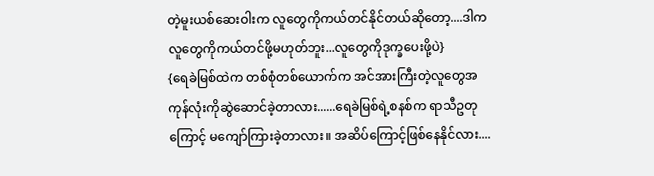တဲ့မူးယစ်ဆေးဝါးက လူတွေကိုကယ်တင်နိုင်တယ်ဆိုတော့....ဒါကလူတွေကိုကယ်တင်ဖို့မဟုတ်ဘူး...လူတွေကိုဒုက္ခပေးဖို့ပဲ}
{ရေခဲမြစ်ထဲက တစ်စုံတစ်ယောက်က အင်အားကြီးတဲ့လူတွေအကုန်လုံးကိုဆွဲဆောင်ခဲ့တာလား......ရေခဲမြစ်ရဲ့စနစ်က ရာသီဥတုကြောင့် မကျော်ကြားခဲ့တာလား။ အဆိပ်ကြောင့်ဖြစ်နေနိုင်လား....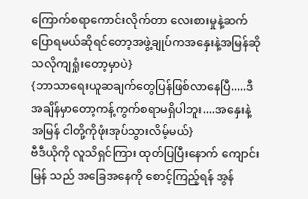ကြောက်စရာကောင်းလိုက်တာ လေးစားမှုနဲ့ဆက်ပြောရမယ်ဆိုရင်တော့အဖွဲ့ချုပ်ကအနှေးနဲ့အမြန်ဆိုသလိုကျရှုံးတော့မှာပဲ}
{ဘာသာရေးယူဆချက်တွေပြန်ဖြစ်လာနေပြီ.....ဒီအချိန်မှာတော့ကန့်ကွက်စရာမရှိပါဘူး....အနှေးနဲ့အမြန် ငါတို့ကိုဖုံးအုပ်သွားလိမ့်မယ်}
ဗီဒီယိုကို လူသိရှင်ကြား ထုတ်ပြပြီးနောက် ကျောင်းမြန် သည် အခြေအနေကို စောင့်ကြည့်ရန် အွန်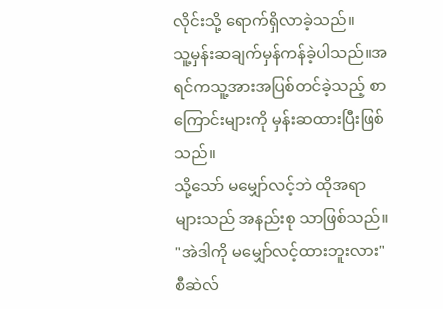လိုင်းသို့ ရောက်ရှိလာခဲ့သည်။
သူ့မှန်းဆချက်မှန်ကန်ခဲ့ပါသည်။အရင်ကသူ့အားအပြစ်တင်ခဲ့သည့် စာကြောင်းများကို မှန်းဆထားပြီးဖြစ်သည်။
သို့သော် မမျှော်လင့်ဘဲ ထိုအရာများသည် အနည်းစု သာဖြစ်သည်။
"အဲဒါကို မမျှော်လင့်ထားဘူးလား"
စီဆဲလ်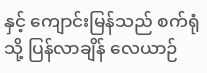နှင့် ကျောင်းမြန်သည် စက်ရုံသို့ ပြန်လာချိန် လေယာဉ်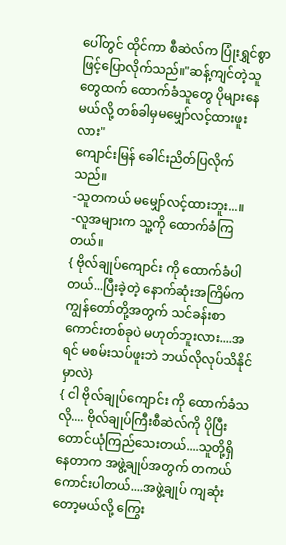ပေါ်တွင် ထိုင်ကာ စီဆဲလ်က ပြုံးရွှင်စွာဖြင့်ပြောလိုက်သည်။"ဆန့်ကျင်တဲ့သူတွေထက် ထောက်ခံသူတွေ ပိုများနေမယ်လို့ တစ်ခါမှမမျှော်လင့်ထားဖူးလား"
ကျောင်းမြန် ခေါင်းညိတ်ပြလိုက်သည်။
-သူတကယ် မမျှော်လင့်ထားဘူး...။
-လူအများက သူ့ကို ထောက်ခံကြတယ်။
{ ဗိုလ်ချုပ်ကျောင်း ကို ထောက်ခံပါတယ်...ပြီးခဲ့တဲ့ နောက်ဆုံးအကြိမ်က ကျွန်တော်တို့အတွက် သင်ခန်းစာကောင်းတစ်ခုပဲ မဟုတ်ဘူးလား....အရင် မစမ်းသပ်ဖူးဘဲ ဘယ်လိုလုပ်သိနိုင်မှာလဲ}
{ ငါ ဗိုလ်ချုပ်ကျောင်း ကို ထောက်ခံသလို.... ဗိုလ်ချုပ်ကြီးစီဆဲလ်ကို ပိုပြီးတောင်ယုံကြည်သေးတယ်....သူတို့ရှိနေတာက အဖွဲ့ချုပ်အတွက် တကယ်ကောင်းပါတယ်....အဖွဲ့ချုပ် ကျဆုံးတော့မယ်လို့ ကြွေး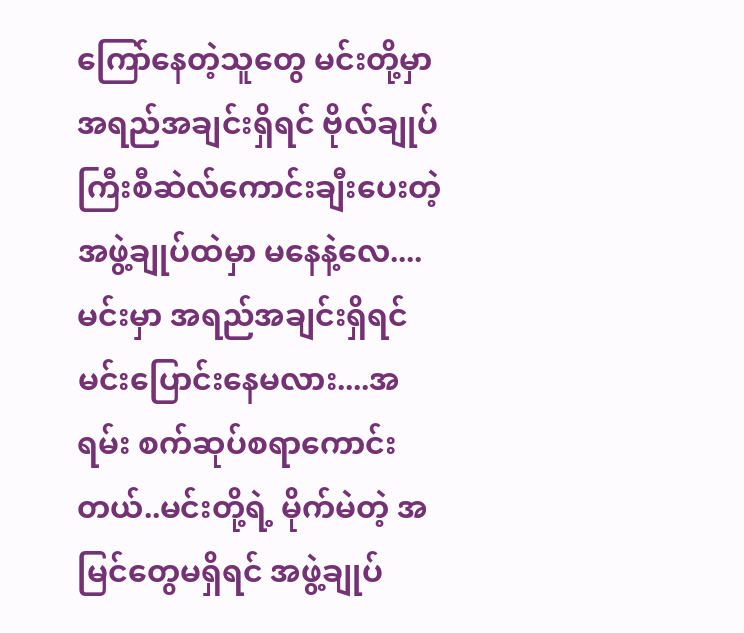ကြော်နေတဲ့သူတွေ မင်းတို့မှာ အရည်အချင်းရှိရင် ဗိုလ်ချုပ်ကြီးစီဆဲလ်ကောင်းချီးပေးတဲ့ အဖွဲ့ချုပ်ထဲမှာ မနေနဲ့လေ....မင်းမှာ အရည်အချင်းရှိရင် မင်းပြောင်းနေမလား....အရမ်း စက်ဆုပ်စရာကောင်းတယ်..မင်းတို့ရဲ့ မိုက်မဲတဲ့ အမြင်တွေမရှိရင် အဖွဲ့ချုပ်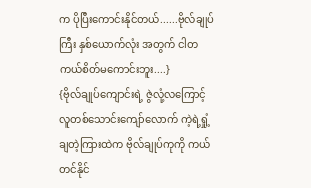က ပိုပြီးကောင်းနိုင်တယ်......ဗိုလ်ချုပ်ကြီး နှစ်ယောက်လုံး အတွက် ငါတကယ်စိတ်မကောင်းဘူး....}
{ဗိုလ်ချုပ်ကျောင်းရဲ့ ဇွဲလုံ့လကြောင့် လူတစ်သောင်းကျော်လောက် ကဲ့ရဲ့ရှုံ့ချတဲ့ကြားထဲက ဗိုလ်ချုပ်ကုကို ကယ်တင်နိုင်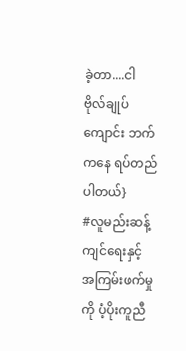ခဲ့တာ....ငါ ဗိုလ်ချုပ်ကျောင်း ဘက်ကနေ ရပ်တည်ပါတယ်}
#လူမည်းဆန့်ကျင်ရေးနှင့် အကြမ်းဖက်မှုကို ပံ့ပိုးကူညီ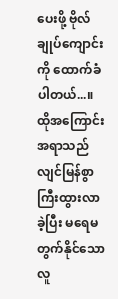ပေးဖို့ ဗိုလ်ချုပ်ကျောင်းကို ထောက်ခံပါတယ်...။
ထိုအကြောင်းအရာသည် လျင်မြန်စွာကြီးထွားလာခဲ့ပြီး မရေမတွက်နိုင်သောလူ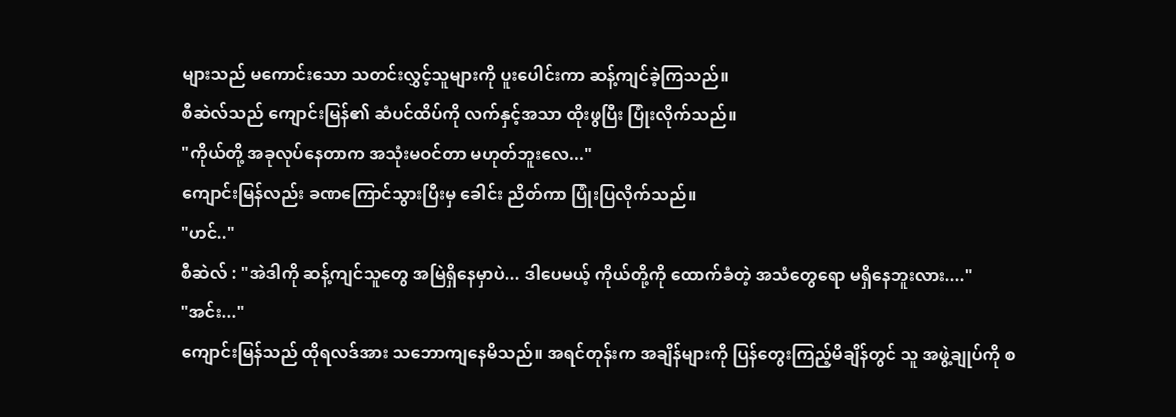များသည် မကောင်းသော သတင်းလွှင့်သူများကို ပူးပေါင်းကာ ဆန့်ကျင်ခဲ့ကြသည်။
စီဆဲလ်သည် ကျောင်းမြန်၏ ဆံပင်ထိပ်ကို လက်နှင့်အသာ ထိုးဖွပြီး ပြုံးလိုက်သည်။
"ကိုယ်တို့ အခုလုပ်နေတာက အသုံးမဝင်တာ မဟုတ်ဘူးလေ..."
ကျောင်းမြန်လည်း ခဏကြောင်သွားပြီးမှ ခေါင်း ညိတ်ကာ ပြုံးပြလိုက်သည်။
"ဟင်.."
စီဆဲလ် : "အဲဒါကို ဆန့်ကျင်သူတွေ အမြဲရှိနေမှာပဲ... ဒါပေမယ့် ကိုယ်တို့ကို ထောက်ခံတဲ့ အသံတွေရော မရှိနေဘူးလား...."
"အင်း..."
ကျောင်းမြန်သည် ထိုရလဒ်အား သဘောကျနေမိသည်။ အရင်တုန်းက အချိန်များကို ပြန်တွေးကြည့်မိချိန်တွင် သူ အဖွဲ့ချုပ်ကို စ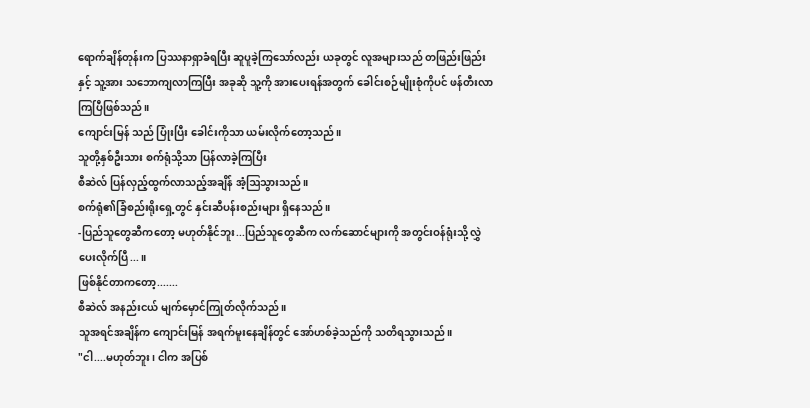ရောက်ချိန်တုန်းက ပြဿနာရှာခံရပြီး ဆူပူခဲ့ကြသော်လည်း ယခုတွင် လူအများသည် တဖြည်းဖြည်းနှင့် သူ့အား သဘောကျလာကြပြီး အခုဆို သူ့ကို အားပေးရန်အတွက် ခေါင်းစဉ်မျိုးစုံကိုပင် ဖန်တီးလာကြပြီဖြစ်သည်။
ကျောင်းမြန် သည် ပြုံးပြီး ခေါင်းကိုသာ ယမ်းလိုက်တော့သည်။
သူတို့နှစ်ဦးသား စက်ရုံသို့သာ ပြန်လာခဲ့ကြပြီး
စီဆဲလ် ပြန်လှည့်ထွက်လာသည့်အချိန် အံ့ဩသွားသည်။
စက်ရုံ၏ခြံစည်းရိုးရှေ့တွင် နှင်းဆီပန်းစည်းများ ရှိနေသည်။
-ပြည်သူတွေဆီကတော့ မဟုတ်နိုင်ဘူး...ပြည်သူတွေဆီက လက်ဆောင်များကို အတွင်းဝန်ရုံးသို့ လွှဲပေးလိုက်ပြီ...။
ဖြစ်နိုင်တာကတော့.......
စီဆဲလ် အနည်းငယ် မျက်မှောင်ကြုတ်လိုက်သည်။
သူအရင်အချိန်က ကျောင်းမြန် အရက်မူးနေချိန်တွင် အော်ဟစ်ခဲ့သည်ကို သတိရသွားသည်။
"ငါ....မဟုတ်ဘူး၊ ငါက အပြစ်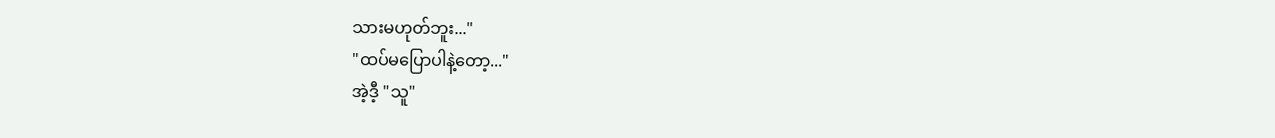သားမဟုတ်ဘူး..."
"ထပ်မပြောပါနဲ့တော့..."
အဲ့ဒီ့ "သူ"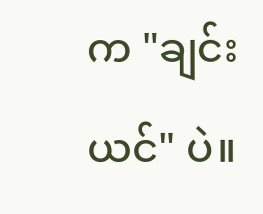က "ချင်းယင်" ပဲ။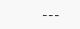---